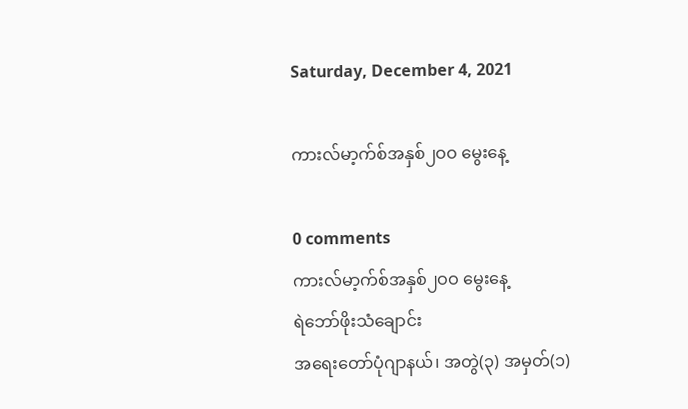Saturday, December 4, 2021

ကားလ်မာ့က်စ်အနှစ်၂ဝဝ မွေးနေ့

0 comments
ကားလ်မာ့က်စ်အနှစ်၂ဝဝ မွေးနေ့
ရဲဘော်ဖိုးသံချောင်း
အရေးတော်ပုံဂျာနယ်၊ အတွဲ(၃) အမှတ်(၁)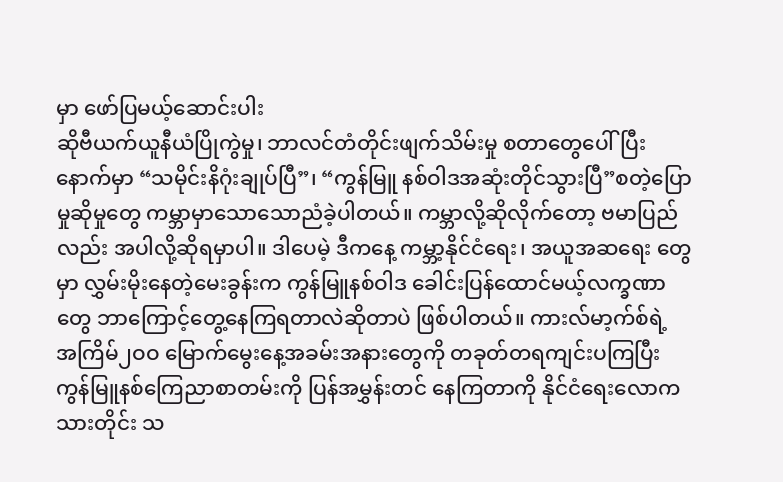မှာ ဖော်ပြမယ့်ဆောင်းပါး
ဆိုဗီယက်ယူနီယံပြိုကွဲမှု၊ ဘာလင်တံတိုင်းဖျက်သိမ်းမှု စတာတွေပေါ်ပြီးနောက်မှာ “သမိုင်းနိဂုံးချုပ်ပြီ”၊ “ကွန်မြူ နစ်ဝါဒအဆုံးတိုင်သွားပြီ”စတဲ့ပြောမှုဆိုမှုတွေ ကမ္ဘာမှာသောသောညံခဲ့ပါတယ်။ ကမ္ဘာလို့ဆိုလိုက်တော့ ဗမာပြည်လည်း အပါလို့ဆိုရမှာပါ။ ဒါပေမဲ့ ဒီကနေ့ ကမ္ဘာ့နိုင်ငံရေး၊ အယူအဆရေး တွေမှာ လွှမ်းမိုးနေတဲ့မေးခွန်းက ကွန်မြူနစ်ဝါဒ ခေါင်းပြန်ထောင်မယ့်လက္ခဏာတွေ ဘာကြောင့်တွေ့နေကြရတာလဲဆိုတာပဲ ဖြစ်ပါတယ်။ ကားလ်မာ့က်စ်ရဲ့ အကြိမ်၂ဝဝ မြောက်မွေးနေ့အခမ်းအနားတွေကို တခုတ်တရကျင်းပကြပြီး ကွန်မြူနစ်ကြေညာစာတမ်းကို ပြန်အမွှန်းတင် နေကြတာကို နိုင်ငံရေးလောကသားတိုင်း သ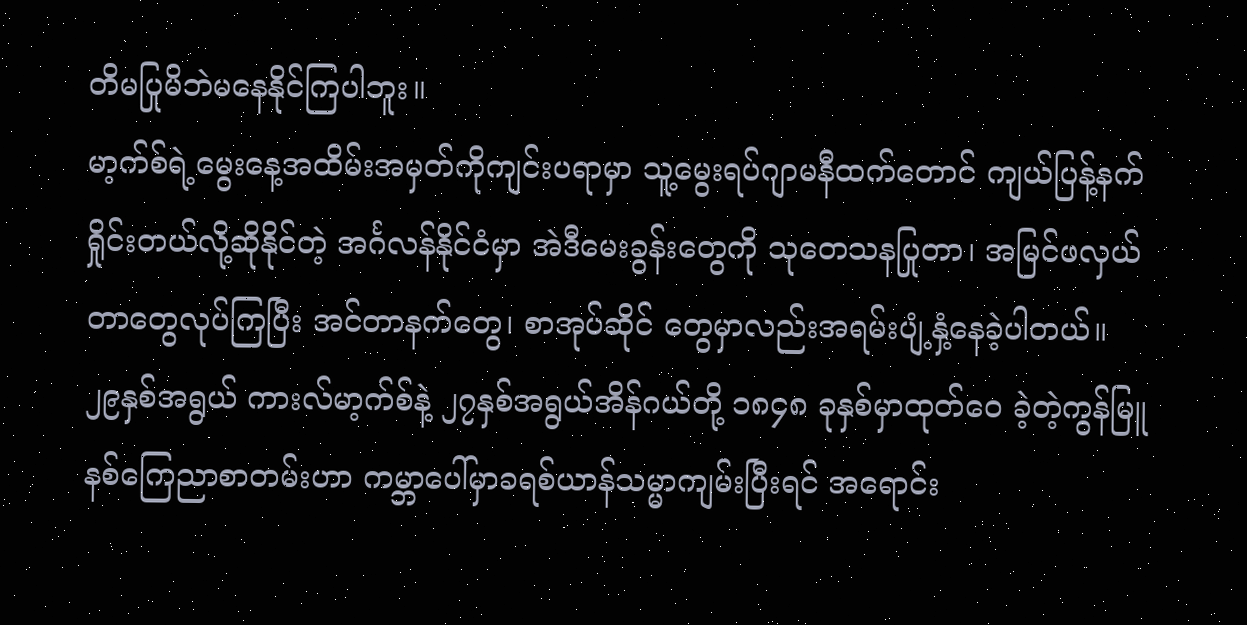တိမပြုမိဘဲမနေနိုင်ကြပါဘူး။
မာ့က်စ်ရဲ့မွေးနေ့အထိမ်းအမှတ်ကိုကျင်းပရာမှာ သူ့မွေးရပ်ဂျာမနီထက်တောင် ကျယ်ပြန့်နက်ရှိုင်းတယ်လို့ဆိုနိုင်တဲ့ အင်္ဂလန်နိုင်ငံမှာ အဲဒီမေးခွန်းတွေကို သုတေသနပြုတာ၊ အမြင်ဖလှယ်တာတွေလုပ်ကြပြီး အင်တာနက်တွေ၊ စာအုပ်ဆိုင် တွေမှာလည်းအရမ်းပျံ့နှံ့နေခဲ့ပါတယ်။ ၂၉နှစ်အရွယ် ကားလ်မာ့က်စ်နဲ့ ၂၇နှစ်အရွယ်အိန်ဂယ်တို့ ၁၈၄၈ ခုနှစ်မှာထုတ်ဝေ ခဲ့တဲ့ကွန်မြူနစ်ကြေညာစာတမ်းဟာ ကမ္ဘာပေါ်မှာခရစ်ယာန်သမ္မာကျမ်းပြီးရင် အရောင်း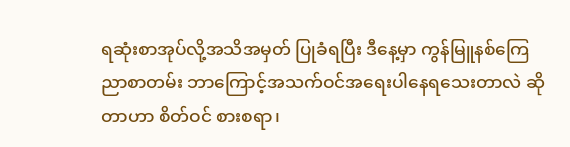ရဆုံးစာအုပ်လို့အသိအမှတ် ပြုခံရပြီး ဒီနေ့မှာ ကွန်မြူနစ်ကြေညာစာတမ်း ဘာကြောင့်အသက်ဝင်အရေးပါနေရသေးတာလဲ ဆိုတာဟာ စိတ်ဝင် စားစရာ၊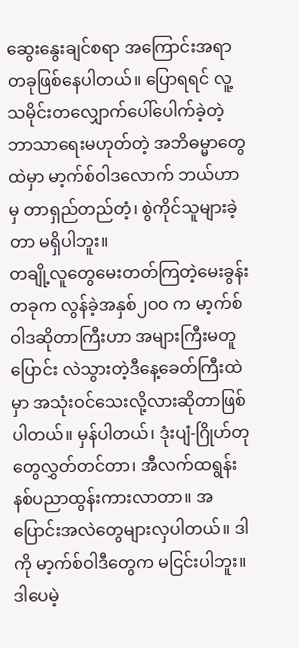ဆွေးနွေးချင်စရာ အကြောင်းအရာတခုဖြစ်နေပါတယ်။ ပြောရရင် လူ့သမိုင်းတလျှောက်ပေါ်ပေါက်ခဲ့တဲ့ ဘာသာရေးမဟုတ်တဲ့ အဘိဓမ္မာတွေထဲမှာ မာ့က်စ်ဝါဒလောက် ဘယ်ဟာမှ တာရှည်တည်တံ့၊ စွဲကိုင်သူများခဲ့တာ မရှိပါဘူး။
တချို့လူတွေမေးတတ်ကြတဲ့မေးခွန်းတခုက လွန်ခဲ့အနှစ်၂ဝဝ က မာ့က်စ်ဝါဒဆိုတာကြီးဟာ အများကြီးမတူပြောင်း လဲသွားတဲ့ဒီနေ့ခေတ်ကြီးထဲမှာ အသုံးဝင်သေးလို့လားဆိုတာဖြစ်ပါတယ်။ မှန်ပါတယ်၊ ဒုံးပျံ-ဂြိုဟ်တုတွေလွှတ်တင်တာ၊ အီလက်ထရွန်းနစ်ပညာထွန်းကားလာတာ။ အပြောင်းအလဲတွေများလှပါတယ်။ ဒါကို မာ့က်စ်ဝါဒီတွေက မငြင်းပါဘူး။ ဒါပေမဲ့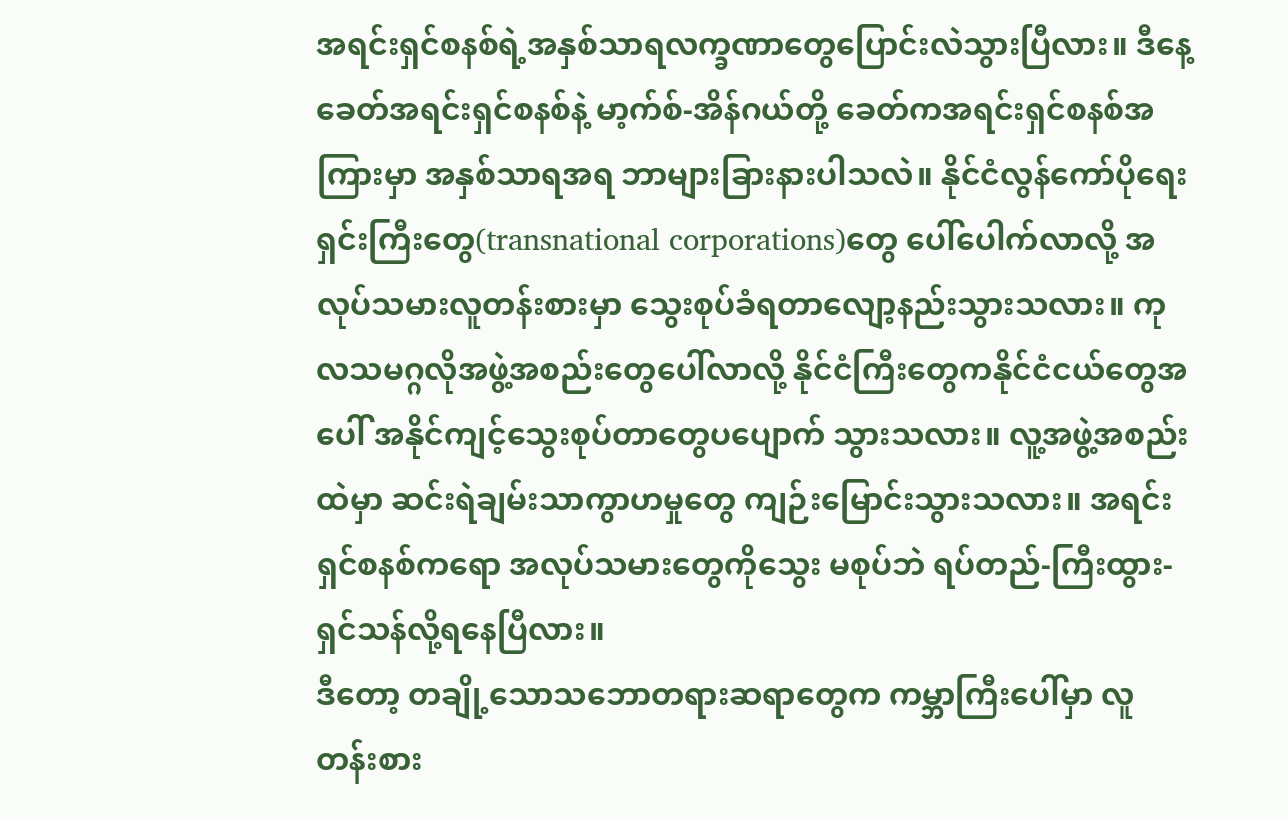အရင်းရှင်စနစ်ရဲ့အနှစ်သာရလက္ခဏာတွေပြောင်းလဲသွားပြီလား။ ဒီနေ့ခေတ်အရင်းရှင်စနစ်နဲ့ မာ့က်စ်-အိန်ဂယ်တို့ ခေတ်ကအရင်းရှင်စနစ်အကြားမှာ အနှစ်သာရအရ ဘာများခြားနားပါသလဲ။ နိုင်ငံလွန်ကော်ပိုရေးရှင်းကြီးတွေ(transnational corporations)တွေ ပေါ်ပေါက်လာလို့ အလုပ်သမားလူတန်းစားမှာ သွေးစုပ်ခံရတာလျော့နည်းသွားသလား။ ကုလသမဂ္ဂလိုအဖွဲ့အစည်းတွေပေါ်လာလို့ နိုင်ငံကြီးတွေကနိုင်ငံငယ်တွေအပေါ် အနိုင်ကျင့်သွေးစုပ်တာတွေပပျောက် သွားသလား။ လူ့အဖွဲ့အစည်းထဲမှာ ဆင်းရဲချမ်းသာကွာဟမှုတွေ ကျဉ်းမြောင်းသွားသလား။ အရင်းရှင်စနစ်ကရော အလုပ်သမားတွေကိုသွေး မစုပ်ဘဲ ရပ်တည်-ကြီးထွား-ရှင်သန်လို့ရနေပြီလား။
ဒီတော့ တချို့သောသဘောတရားဆရာတွေက ကမ္ဘာကြီးပေါ်မှာ လူတန်းစား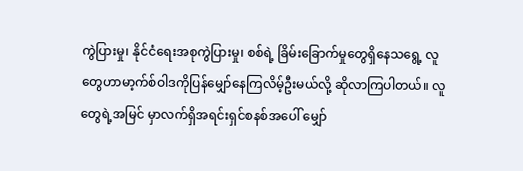ကွဲပြားမှု၊ နိုင်ငံရေးအစုကွဲပြားမှု၊ စစ်ရဲ့ ခြိမ်းခြောက်မှုတွေရှိနေသရွေ့ လူတွေဟာမာ့က်စ်ဝါဒကိုပြန်မျှော်နေကြလိမ့်ဦးမယ်လို့ ဆိုလာကြပါတယ်။ လူတွေရဲ့အမြင် မှာလက်ရှိအရင်းရှင်စနစ်အပေါ် မျှော်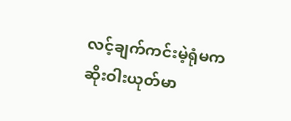လင့်ချက်ကင်းမဲ့ရုံမက ဆိုးဝါးယုတ်မာ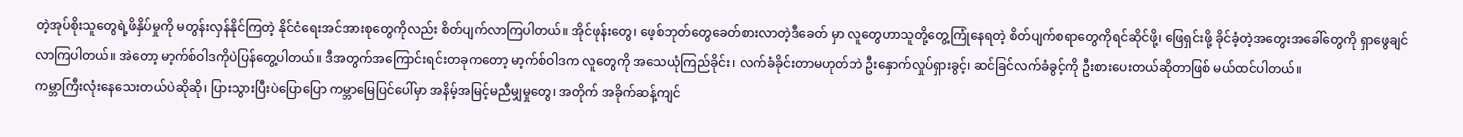တဲ့အုပ်စိုးသူတွေရဲ့ဖိနှိပ်မှုကို မတွန်းလှန်နိုင်ကြတဲ့ နိုင်ငံရေးအင်အားစုတွေကိုလည်း စိတ်ပျက်လာကြပါတယ်။ အိုင်ဖုန်းတွေ၊ ဖေ့စ်ဘုတ်တွေခေတ်စားလာတဲ့ဒီခေတ် မှာ လူတွေဟာသူတို့တွေ့ကြုံနေရတဲ့ စိတ်ပျက်စရာတွေကိုရင်ဆိုင်ဖို့၊ ဖြေရှင်းဖို့ ခိုင်ခံ့တဲ့အတွေးအခေါ်တွေကို ရှာဖွေချင် လာကြပါတယ်။ အဲတော့ မာ့က်စ်ဝါဒကိုပဲပြန်တွေ့ပါတယ်။ ဒီအတွက်အကြောင်းရင်းတခုကတော့ မာ့က်စ်ဝါဒက လူတွေကို အသေယုံကြည်ခိုင်း၊ လက်ခံခိုင်းတာမဟုတ်ဘဲ ဦးနှောက်လှုပ်ရှားခွင့်၊ ဆင်ခြင်လက်ခံခွင့်ကို ဦးစားပေးတယ်ဆိုတာဖြစ် မယ်ထင်ပါတယ်။
ကမ္ဘာကြီးလုံးနေသေးတယ်ပဲဆိုဆို၊ ပြားသွားပြီးပဲပြောပြော ကမ္ဘာမြေပြင်ပေါ်မှာ အနိမ့်အမြင့်မညီမျှမှုတွေ၊ အတိုက် အခိုက်ဆန့်ကျင်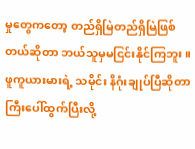မှုတွေကတော့ တည်ရှိမြဲတည်ရှိမြဲဖြစ်တယ်ဆိုတာ ဘယ်သူမှမငြင်းနိုင်ကြဘူး။ ဖူကူယားမားရဲ့ သမိုင်း နိဂုံးချုပ်ပြီဆိုတာကြီးပေါ်ထွက်ပြီးလို့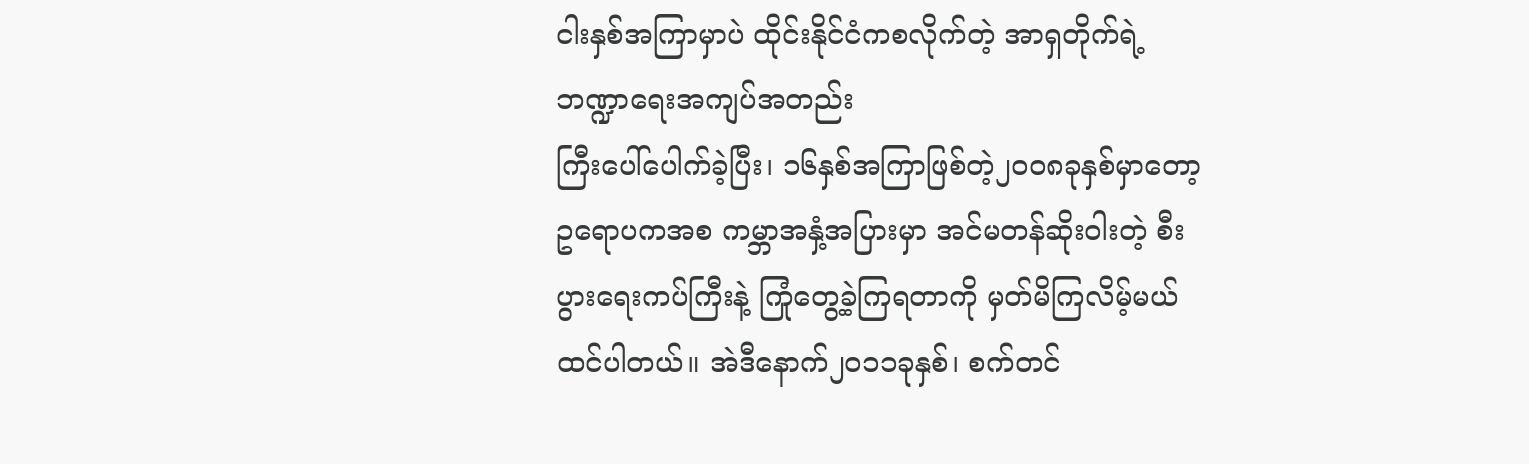ငါးနှစ်အကြာမှာပဲ ထိုင်းနိုင်ငံကစလိုက်တဲ့ အာရှတိုက်ရဲ့ဘဏ္ဍာရေးအကျပ်အတည်း
ကြီးပေါ်ပေါက်ခဲ့ပြီး၊ ၁၆နှစ်အကြာဖြစ်တဲ့၂ဝဝ၈ခုနှစ်မှာတော့ ဥရောပကအစ ကမ္ဘာအနှံ့အပြားမှာ အင်မတန်ဆိုးဝါးတဲ့ စီးပွားရေးကပ်ကြီးနဲ့ ကြုံတွေ့ခဲ့ကြရတာကို မှတ်မိကြလိမ့်မယ်ထင်ပါတယ်။ အဲဒီနောက်၂ဝ၁၁ခုနှစ်၊ စက်တင်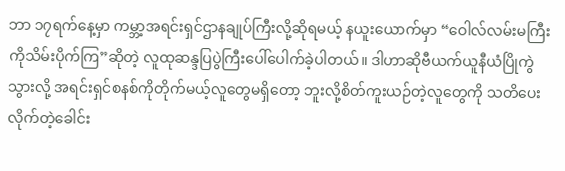ဘာ ၁၇ရက်နေ့မှာ ကမ္ဘာ့အရင်းရှင်ဌာနချုပ်ကြီးလို့ဆိုရမယ့် နယူးယောက်မှာ “ဝေါလ်လမ်းမကြီးကိုသိမ်းပိုက်ကြ”ဆိုတဲ့ လူထုဆန္ဒပြပွဲကြီးပေါ်ပေါက်ခဲ့ပါတယ်။ ဒါဟာဆိုဗီယက်ယူနီယံပြိုကွဲသွားလို့ အရင်းရှင်စနစ်ကိုတိုက်မယ့်လူတွေမရှိတော့ ဘူးလို့စိတ်ကူးယဉ်တဲ့လူတွေကို သတိပေးလိုက်တဲ့ခေါင်း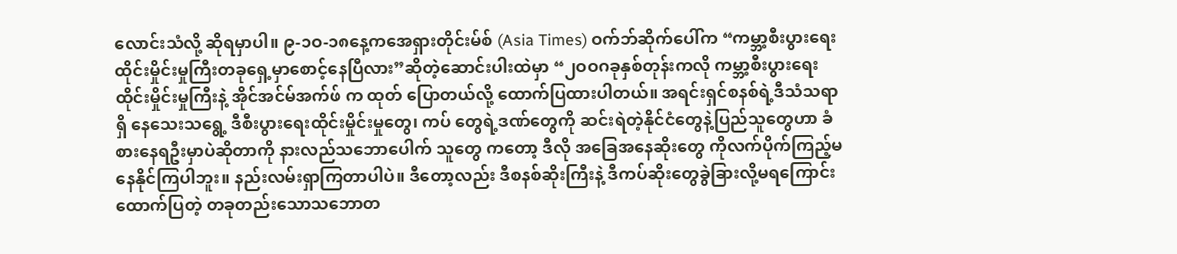လောင်းသံလို့ ဆိုရမှာပါ။ ၉-၁ဝ-၁၈နေ့ကအေရှားတိုင်းမ်စ် (Asia Times) ဝက်ဘ်ဆိုက်ပေါ်က “ကမ္ဘာ့စီးပွားရေးထိုင်းမှိုင်းမှုကြီးတခုရှေ့မှာစောင့်နေပြီလား”ဆိုတဲ့ဆောင်းပါးထဲမှာ “၂ဝဝဂခုနှစ်တုန်းကလို ကမ္ဘာ့စီးပွားရေးထိုင်းမှိုင်းမှုကြီးနဲ့ အိုင်အင်မ်အက်ဖ် က ထုတ် ပြောတယ်လို့ ထောက်ပြထားပါတယ်။ အရင်းရှင်စနစ်ရဲ့ဒီသံသရာရှိ နေသေးသရွေ့ ဒီစီးပွားရေးထိုင်းမှိုင်းမှုတွေ၊ ကပ် တွေရဲ့ဒဏ်တွေကို ဆင်းရဲတဲ့နိုင်ငံတွေနဲ့ပြည်သူတွေဟာ ခံစားနေရဦးမှာပဲဆိုတာကို နားလည်သဘောပေါက် သူတွေ ကတော့ ဒီလို အခြေအနေဆိုးတွေ ကိုလက်ပိုက်ကြည့်မနေနိုင်ကြပါဘူး။ နည်းလမ်းရှာကြတာပါပဲ။ ဒီတော့လည်း ဒီစနစ်ဆိုးကြီးနဲ့ ဒီကပ်ဆိုးတွေခွဲခြားလို့မရကြောင်းထောက်ပြတဲ့ တခုတည်းသောသဘောတ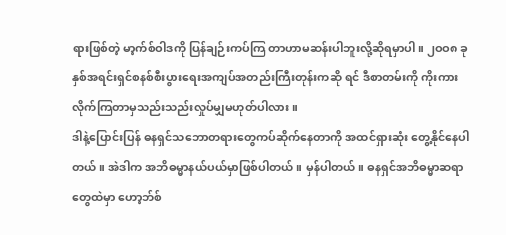ရားဖြစ်တဲ့ မာ့က်စ်ဝါဒကို ပြန်ချဉ်းကပ်ကြ တာဟာမဆန်းပါဘူးလို့ဆိုရမှာပါ။ ၂ဝဝ၈ ခုနှစ်အရင်းရှင်စနစ်စီးပွားရေးအကျပ်အတည်းကြီးတုန်းကဆို ရင် ဒီစာတမ်းကို ကိုးကားလိုက်ကြတာမှသည်းသည်းလှုပ်မျှမဟုတ်ပါလား။
ဒါနဲ့ပြောင်းပြန် ဓနရှင်သဘောတရားတွေကပ်ဆိုက်နေတာကို အထင်ရှားဆုံး တွေ့နိုင်နေပါတယ်။ အဲဒါက အဘိဓမ္မာနယ်ပယ်မှာဖြစ်ပါတယ်။ မှန်ပါတယ်။ ဓနရှင်အဘိဓမ္မာဆရာတွေထဲမှာ ဟော့ဘ်စ်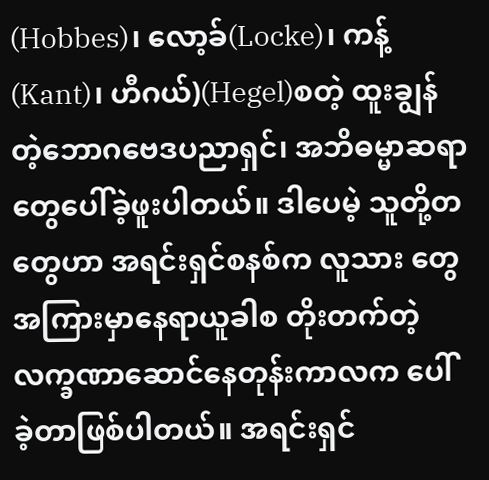(Hobbes)၊ လော့ခ်(Locke)၊ ကန့်(Kant)၊ ဟီဂယ်)(Hegel)စတဲ့ ထူးချွန်တဲ့ဘောဂဗေဒပညာရှင်၊ အဘိဓမ္မာဆရာတွေပေါ်ခဲ့ဖူးပါတယ်။ ဒါပေမဲ့ သူတို့တတွေဟာ အရင်းရှင်စနစ်က လူသား တွေအကြားမှာနေရာယူခါစ တိုးတက်တဲ့လက္ခဏာဆောင်နေတုန်းကာလက ပေါ်ခဲ့တာဖြစ်ပါတယ်။ အရင်းရှင်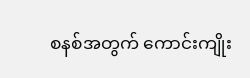စနစ်အတွက် ကောင်းကျိုး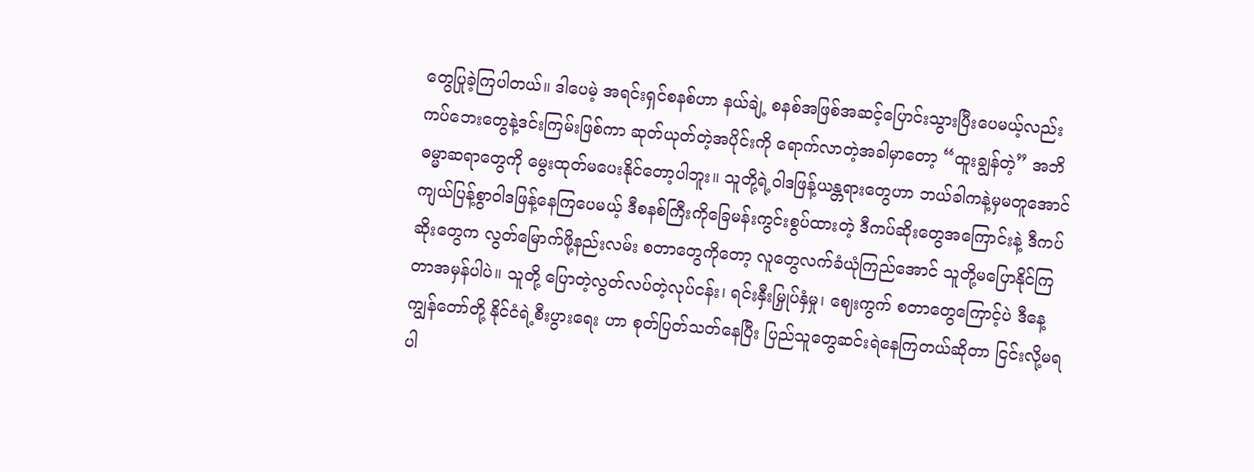တွေပြုခဲ့ကြပါတယ်။ ဒါပေမဲ့ အရင်းရှင်စနစ်ဟာ နယ်ချဲ့ စနစ်အဖြစ်အဆင့်ပြောင်းသွားပြီးပေမယ့်လည်း ကပ်ဘေးတွေနဲ့ဒင်းကြမ်းဖြစ်ကာ ဆုတ်ယုတ်တဲ့အပိုင်းကို ရောက်လာတဲ့အခါမှာတော့ “ထူးချွန်တဲ့” အဘိဓမ္မာဆရာတွေကို မွေးထုတ်မပေးနိုင်တော့ပါဘူး။ သူတို့ရဲ့ဝါဒဖြန့်ယန္တရားတွေဟာ ဘယ်ခါကနဲ့မှမတူအောင် ကျယ်ပြန့်စွာဝါဒဖြန့်နေကြပေမယ့် ဒီစနစ်ကြီးကိုခြေမန်းကွင်းစွပ်ထားတဲ့ ဒီကပ်ဆိုးတွေအကြောင်းနဲ့ ဒီကပ်ဆိုးတွေက လွတ်မြောက်ဖို့နည်းလမ်း စတာတွေကိုတော့ လူတွေလက်ခံယုံကြည်အောင် သူတို့မပြောနိုင်ကြတာအမှန်ပါပဲ။ သူတို့ ပြောတဲ့လွတ်လပ်တဲ့လုပ်ငန်း၊ ရင်းနှီးမြှုပ်နှံမှု၊ ဈေးကွက် စတာတွေကြောင့်ပဲ ဒီနေ့ကျွန်တော်တို့ နိုင်ငံရဲ့စီးပွားရေး ဟာ စုတ်ပြတ်သတ်နေပြီး ပြည်သူတွေဆင်းရဲနေကြတယ်ဆိုတာ ငြင်းလို့မရပါ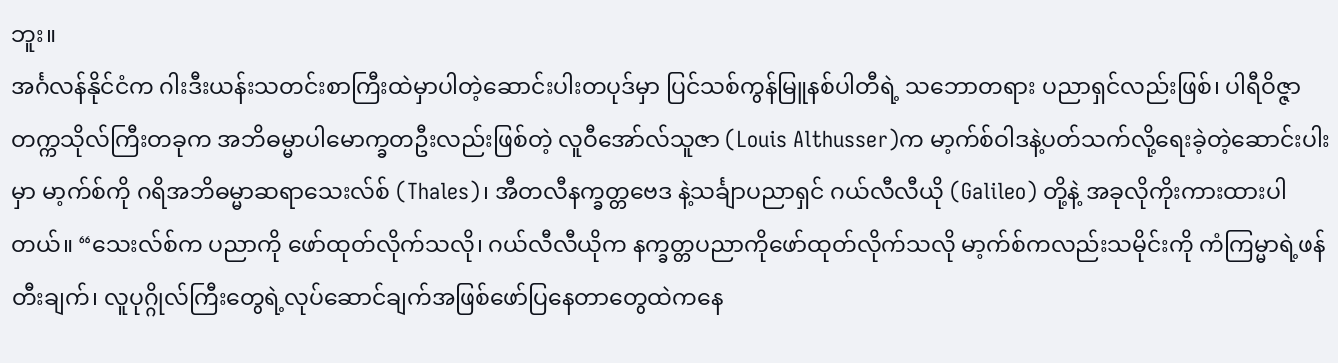ဘူး။
အင်္ဂလန်နိုင်ငံက ဂါးဒီးယန်းသတင်းစာကြီးထဲမှာပါတဲ့ဆောင်းပါးတပုဒ်မှာ ပြင်သစ်ကွန်မြူနစ်ပါတီရဲ့ သဘောတရား ပညာရှင်လည်းဖြစ်၊ ပါရီဝိဇ္ဇာတက္ကသိုလ်ကြီးတခုက အဘိဓမ္မာပါမောက္ခတဦးလည်းဖြစ်တဲ့ လူဝီအော်လ်သူဇာ (Louis Althusser)က မာ့က်စ်ဝါဒနဲ့ပတ်သက်လို့ရေးခဲ့တဲ့ဆောင်းပါးမှာ မာ့က်စ်ကို ဂရိအဘိဓမ္မာဆရာသေးလ်စ် (Thales)၊ အီတလီနက္ခတ္တဗေဒ နဲ့သင်္ချာပညာရှင် ဂယ်လီလီယို (Galileo) တို့နဲ့ အခုလိုကိုးကားထားပါတယ်။ “သေးလ်စ်က ပညာကို ဖော်ထုတ်လိုက်သလို၊ ဂယ်လီလီယိုက နက္ခတ္တပညာကိုဖော်ထုတ်လိုက်သလို မာ့က်စ်ကလည်းသမိုင်းကို ကံကြမ္မာရဲ့ဖန်တီးချက်၊ လူပုဂ္ဂိုလ်ကြီးတွေရဲ့လုပ်ဆောင်ချက်အဖြစ်ဖော်ပြနေတာတွေထဲကနေ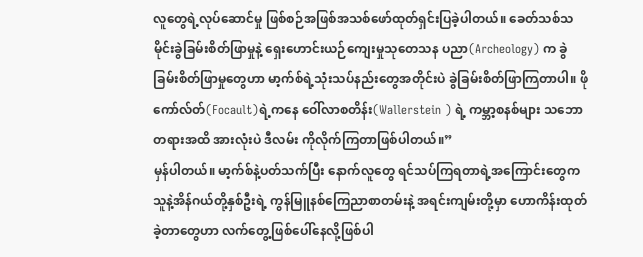လူတွေရဲ့လုပ်ဆောင်မှု ဖြစ်စဉ်အဖြစ်အသစ်ဖော်ထုတ်ရှင်းပြခဲ့ပါတယ်။ ခေတ်သစ်သမိုင်းခွဲခြမ်းစိတ်ဖြာမှုနဲ့ ရှေးဟောင်းယဉ်ကျေးမှုသုတေသန ပညာ(Archeology) က ခွဲခြမ်းစိတ်ဖြာမှုတွေဟာ မာ့က်စ်ရဲ့သုံးသပ်နည်းတွေအတိုင်းပဲ ခွဲခြမ်းစိတ်ဖြာကြတာပါ။ ဖိုကော်လ်တ်(Focault)ရဲ့ကနေ ဝေါ်လာစတိန်း(Wallerstein ) ရဲ့ ကမ္ဘာ့စနစ်များ သဘောတရားအထိ အားလုံးပဲ ဒီလမ်း ကိုလိုက်ကြတာဖြစ်ပါတယ်။”
မှန်ပါတယ်။ မာ့က်စ်နဲ့ပတ်သက်ပြီး နောက်လူတွေ ရင်သပ်ကြရတာရဲ့အကြောင်းတွေက သူနဲ့အိန်ဂယ်တို့နှစ်ဦးရဲ့ ကွန်မြူနစ်ကြေညာစာတမ်းနဲ့ အရင်းကျမ်းတို့မှာ ဟောကိန်းထုတ်ခဲ့တာတွေဟာ လက်တွေ့ဖြစ်ပေါ်နေလို့ဖြစ်ပါ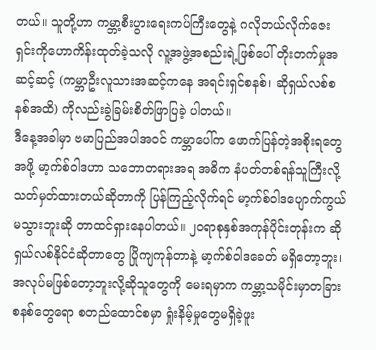တယ်။ သူတို့ဟာ ကမ္ဘာ့စီးပွားရေးကပ်ကြီးတွေနဲ့ ဂလိုဘယ်လိုက်ဇေးရှင်းကိုဟောကိန်းထုတ်ခဲ့သလို လူ့အဖွဲ့အစည်းရဲ့ဖြစ်ပေါ် တိုးတက်မှုအဆင့်ဆင့် (ကမ္ဘာဦးလူသားအဆင့်ကနေ အရင်းရှင်စနစ်၊ ဆိုရှယ်လစ်စနစ်အထိ) ကိုလည်းခွဲခြမ်းစိတ်ဖြာပြခဲ့ ပါတယ်။
ဒီနေ့အခါမှာ ဗမာပြည်အပါအဝင် ကမ္ဘာပေါ်က ဖောက်ပြန်တဲ့အစိုးရတွေအဖို့ မာ့က်စ်ဝါဒဟာ သဘောတရားအရ အဓိက နံပတ်တစ်ရန်သူကြီးလို့သတ်မှတ်ထားတယ်ဆိုတာကို ပြန်ကြည့်လိုက်ရင် မာ့က်စ်ဝါဒပျောက်ကွယ်မသွားဘူးဆို တာထင်ရှားနေပါတယ်။ ၂ဝရာစုနှစ်အကုန်ပိုင်းတုန်းက ဆိုရှယ်လစ်နိုင်ငံဆိုတာတွေ ပြိုကျကုန်တာနဲ့ မာ့က်စ်ဝါဒခေတ် မရှိတော့ဘူး၊ အလုပ်မဖြစ်တော့ဘူးလို့ဆိုသူတွေကို မေးရမှာက ကမ္ဘာ့သမိုင်းမှာတခြားစနစ်တွေရော စတည်ထောင်စမှာ ရှုံးနိမ့်မှုတွေမရှိခဲ့ဖူး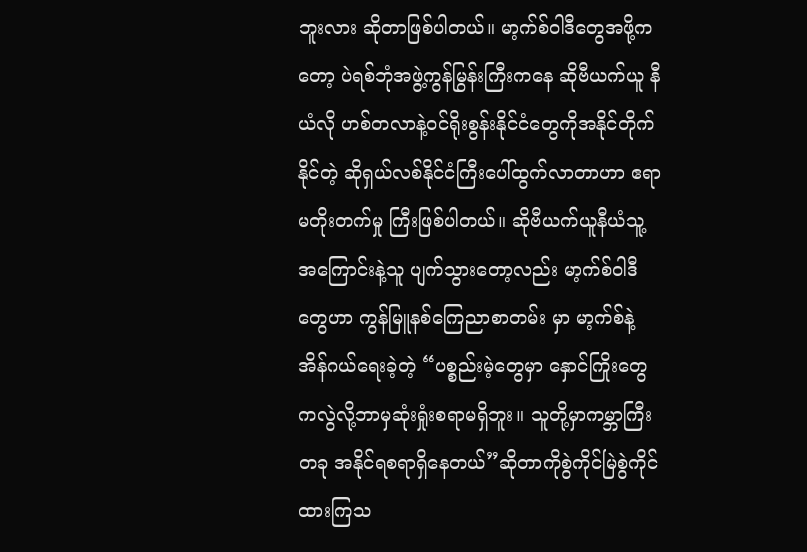ဘူးလား ဆိုတာဖြစ်ပါတယ်။ မာ့က်စ်ဝါဒီတွေအဖို့ကတော့ ပဲရစ်ဘုံအဖွဲ့ကွန်မြွန်းကြီးကနေ ဆိုဗီယက်ယူ နီယံလို ဟစ်တလာနဲ့ဝင်ရိုးစွန်းနိုင်ငံတွေကိုအနိုင်တိုက်နိုင်တဲ့ ဆိုရှယ်လစ်နိုင်ငံကြီးပေါ်ထွက်လာတာဟာ ဧရာမတိုးတက်မှု ကြီးဖြစ်ပါတယ်။ ဆိုဗီယက်ယူနီယံသူ့အကြောင်းနဲ့သူ ပျက်သွားတော့လည်း မာ့က်စ်ဝါဒီတွေဟာ ကွန်မြူနစ်ကြေညာစာတမ်း မှာ မာ့က်စ်နဲ့အိန်ဂယ်ရေးခဲ့တဲ့ “ပစ္စည်းမဲ့တွေမှာ နှောင်ကြိုးတွေကလွဲလို့ဘာမှဆုံးရှုံးစရာမရှိဘူး။ သူတို့မှာကမ္ဘာကြီးတခု အနိုင်ရစရာရှိနေတယ်”ဆိုတာကိုစွဲကိုင်မြဲစွဲကိုင်ထားကြသ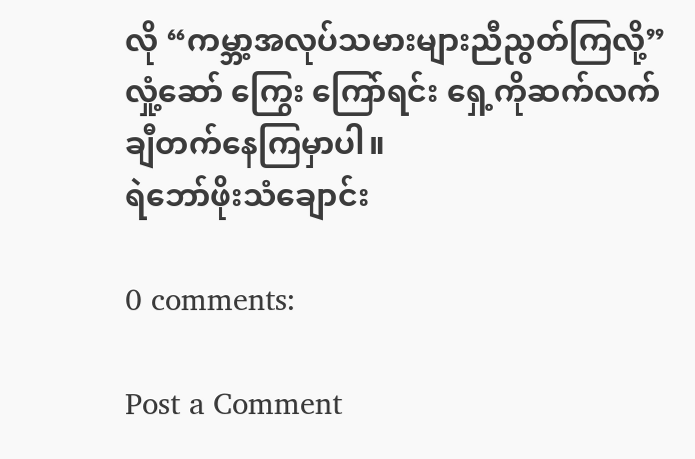လို “ကမ္ဘာ့အလုပ်သမားများညီညွတ်ကြလို့” လှုံ့ဆော် ကြွေး ကြော်ရင်း ရှေ့ကိုဆက်လက်ချီတက်နေကြမှာပါ။
ရဲဘော်ဖိုးသံချောင်း

0 comments:

Post a Comment